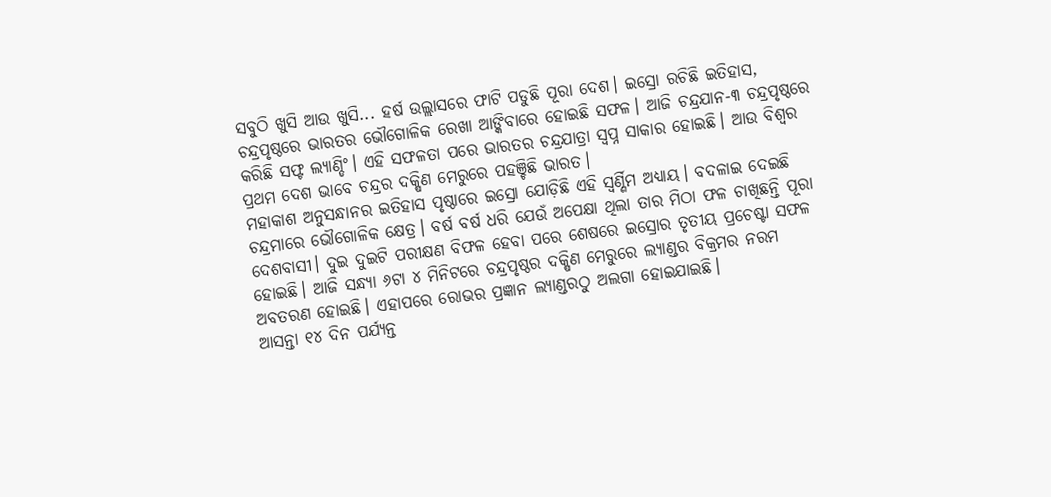ସବୁଠି ଖୁସି ଆଉ ଖୁସି... ହର୍ଷ ଉଲ୍ଲାସରେ ଫାଟି ପଡୁଛି ପୂରା ଦେଶ। ଇସ୍ରୋ ରଚିଛି ଇତିହାସ, ଚନ୍ଦ୍ରପୃଷ୍ଠରେ ଭାରତର ଭୌଗୋଳିକ ରେଖା ଆଙ୍କିବାରେ ହୋଇଛି ସଫଳ। ଆଜି ଚନ୍ଦ୍ରଯାନ-୩ ଚନ୍ଦ୍ରପୃଷ୍ଠରେ କରିଛି ସଫ୍ଟ ଲ୍ୟାଣ୍ଡିଂ। ଏହି ସଫଳତା ପରେ ଭାରତର ଚନ୍ଦ୍ରଯାତ୍ରା ସ୍ୱପ୍ନ ସାକାର ହୋଇଛି। ଆଉ ବିଶ୍ୱର ପ୍ରଥମ ଦେଶ ଭାବେ ଚନ୍ଦ୍ରର ଦକ୍ଷିଣ ମେରୁରେ ପହଞ୍ଚିଛି ଭାରତ।
ମହାକାଶ ଅନୁସନ୍ଧାନର ଇତିହାସ ପୃଷ୍ଠାରେ ଇସ୍ରୋ ଯୋଡ଼ିଛି ଏହି ସ୍ୱର୍ଣ୍ଣିମ ଅଧ୍ୟାୟ। ବଦଳାଇ ଦେଇଛି ଚନ୍ଦ୍ରମାରେ ଭୌଗୋଳିକ କ୍ଷେତ୍ର। ବର୍ଷ ବର୍ଷ ଧରି ଯେଉଁ ଅପେକ୍ଷା ଥିଲା ତାର ମିଠା ଫଳ ଚାଖିଛନ୍ତି ପୂରା ଦେଶବାସୀ। ଦୁଇ ଦୁଇଟି ପରୀକ୍ଷଣ ବିଫଳ ହେବା ପରେ ଶେଷରେ ଇସ୍ରୋର ତୃତୀୟ ପ୍ରଚେଷ୍ଟା ସଫଳ ହୋଇଛି। ଆଜି ସନ୍ଧ୍ୟା ୬ଟା ୪ ମିନିଟରେ ଚନ୍ଦ୍ରପୃଷ୍ଠର ଦକ୍ଷିଣ ମେରୁରେ ଲ୍ୟାଣ୍ଡର ବିକ୍ରମର ନରମ ଅବତରଣ ହୋଇଛି। ଏହାପରେ ରୋଭର ପ୍ରଜ୍ଞାନ ଲ୍ୟାଣ୍ଡରଠୁ ଅଲଗା ହୋଇଯାଇଛି।
ଆସନ୍ତା ୧୪ ଦିନ ପର୍ଯ୍ୟନ୍ତ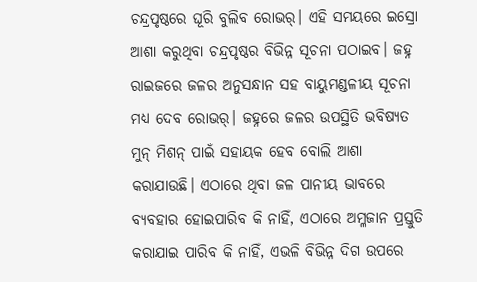ଚନ୍ଦ୍ରପୃଷ୍ଠରେ ଘୂରି ବୁଲିବ ରୋଭର୍। ଏହି ସମୟରେ ଇସ୍ରୋ ଆଶା କରୁଥିବା ଚନ୍ଦ୍ରପୃଷ୍ଠର ବିଭିନ୍ନ ସୂଚନା ପଠାଇବ। ଜହ୍ନ ରାଇଜରେ ଜଳର ଅନୁସନ୍ଧାନ ସହ ବାୟୁମଣ୍ଡଳୀୟ ସୂଚନା ମଧ୍ୟ ଦେବ ରୋଭର୍। ଜହ୍ନରେ ଜଳର ଉପସ୍ଥିତି ଭବିଷ୍ୟତ ମୁନ୍ ମିଶନ୍ ପାଇଁ ସହାୟକ ହେବ ବୋଲି ଆଶା କରାଯାଉଛି। ଏଠାରେ ଥିବା ଜଳ ପାନୀୟ ଭାବରେ ବ୍ୟବହାର ହୋଇପାରିବ କି ନାହିଁ, ଏଠାରେ ଅମ୍ଳଜାନ ପ୍ରସ୍ତୁତି କରାଯାଇ ପାରିବ କି ନାହିଁ, ଏଭଳି ବିଭିନ୍ନ ଦିଗ ଉପରେ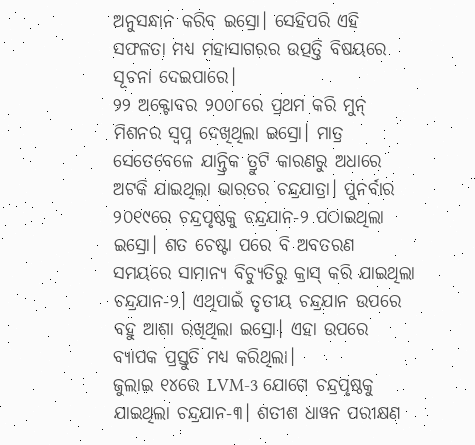ଅନୁସନ୍ଧାନ କରିବ ଇସ୍ରୋ। ସେହିପରି ଏହି ସଫଳତା ମଧ୍ୟ ମହାସାଗରର ଉତ୍ପତ୍ତି ବିଷୟରେ ସୂଚନା ଦେଇପାରେ।
୨୨ ଅକ୍ଟୋବର ୨୦୦୮ରେ ପ୍ରଥମ କରି ମୁନ୍ ମିଶନର ସ୍ୱପ୍ନ ଦେଖିଥିଲା ଇସ୍ରୋ। ମାତ୍ର ସେତେବେଳେ ଯାନ୍ତ୍ରିକ ତ୍ରୁଟି କାରଣରୁ ଅଧାରେ ଅଟକି ଯାଇଥିଲା ଭାରତର ଚନ୍ଦ୍ରଯାତ୍ରା। ପୁନର୍ବାର ୨୦୧୯ରେ ଚନ୍ଦ୍ରପୃଷ୍ଠକୁ ଚନ୍ଦ୍ରଯାନ-୨ ପଠାଇଥିଲା ଇସ୍ରୋ। ଶତ ଚେଷ୍ଟା ପରେ ବି ଅବତରଣ ସମୟରେ ସାମାନ୍ୟ ବିଚ୍ୟୁତିରୁ କ୍ରାସ୍ କରି ଯାଇଥିଲା ଚନ୍ଦ୍ରଯାନ-୨। ଏଥିପାଇଁ ତୃତୀୟ ଚନ୍ଦ୍ରଯାନ ଉପରେ ବହୁ ଆଶା ରଖିଥିଲା ଇସ୍ରୋ। ଏହା ଉପରେ ବ୍ୟାପକ ପ୍ରସ୍ତୁତି ମଧ୍ୟ କରିଥିଲା।
ଜୁଲାଇ ୧୪ରେ LVM-3 ଯୋଗେ ଚନ୍ଦ୍ରପୃଷ୍ଠକୁ ଯାଇଥିଲା ଚନ୍ଦ୍ରଯାନ-୩। ଶତୀଶ ଧାୱନ ପରୀକ୍ଷଣ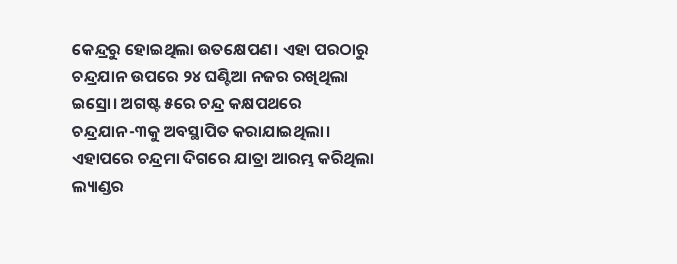କେନ୍ଦ୍ରରୁ ହୋଇଥିଲା ଉତକ୍ଷେପଣ। ଏହା ପରଠାରୁ ଚନ୍ଦ୍ରଯାନ ଉପରେ ୨୪ ଘଣ୍ଟିଆ ନଜର ରଖିଥିଲା ଇସ୍ରୋ। ଅଗଷ୍ଟ ୫ରେ ଚନ୍ଦ୍ର କକ୍ଷପଥରେ ଚନ୍ଦ୍ରଯାନ-୩କୁ ଅବସ୍ଥାପିତ କରାଯାଇଥିଲା। ଏହାପରେ ଚନ୍ଦ୍ରମା ଦିଗରେ ଯାତ୍ରା ଆରମ୍ଭ କରିଥିଲା ଲ୍ୟାଣ୍ଡର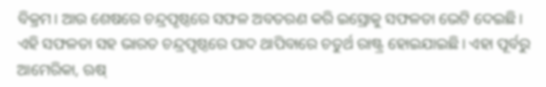ବିକ୍ରମ। ଆଉ ଶେଷରେ ଚନ୍ଦ୍ରପୃଷ୍ଠରେ ସଫଳ ଅବତରଣ କରି ଇସ୍ରୋକୁ ସଫଳତା ଭେଟି ଦେଇଛି। ଏହି ସଫଳତା ସହ ଭାରତ ଚନ୍ଦ୍ରପୃଷ୍ଠରେ ପାଦ ଥାପିବାରେ ଚତୁର୍ଥ ରାଷ୍ଟ୍ର ହୋଇଯାଇଛି। ଏହା ପୂର୍ବରୁ ଆମେରିକା, ଋଷ୍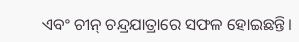ଏବଂ ଚୀନ୍ ଚନ୍ଦ୍ରଯାତ୍ରାରେ ସଫଳ ହୋଇଛନ୍ତି।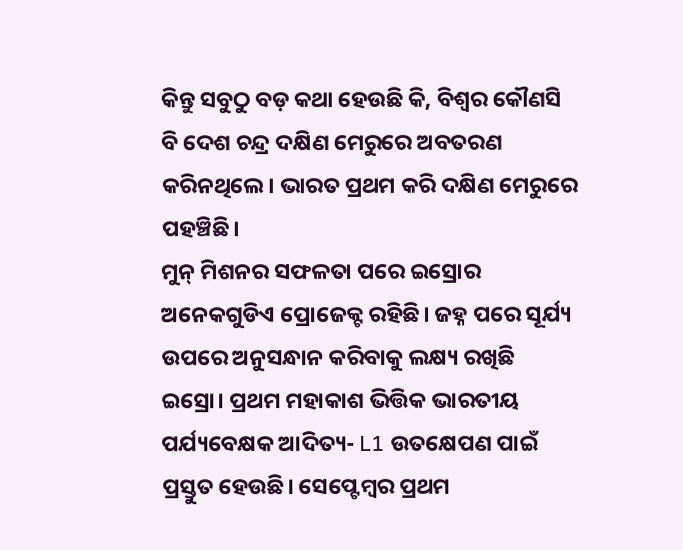କିନ୍ତୁ ସବୁଠୁ ବଡ଼ କଥା ହେଉଛି କି, ବିଶ୍ୱର କୌଣସି ବି ଦେଶ ଚନ୍ଦ୍ର ଦକ୍ଷିଣ ମେରୁରେ ଅବତରଣ କରିନଥିଲେ। ଭାରତ ପ୍ରଥମ କରି ଦକ୍ଷିଣ ମେରୁରେ ପହଞ୍ଚିଛି।
ମୁନ୍ ମିଶନର ସଫଳତା ପରେ ଇସ୍ରୋର ଅନେକଗୁଡିଏ ପ୍ରୋଜେକ୍ଟ ରହିଛି। ଜହ୍ନ ପରେ ସୂର୍ଯ୍ୟ ଉପରେ ଅନୁସନ୍ଧାନ କରିବାକୁ ଲକ୍ଷ୍ୟ ରଖିଛି ଇସ୍ରୋ। ପ୍ରଥମ ମହାକାଶ ଭିତ୍ତିକ ଭାରତୀୟ ପର୍ଯ୍ୟବେକ୍ଷକ ଆଦିତ୍ୟ- L1 ଉତକ୍ଷେପଣ ପାଇଁ ପ୍ରସ୍ତୁତ ହେଉଛି। ସେପ୍ଟେମ୍ବର ପ୍ରଥମ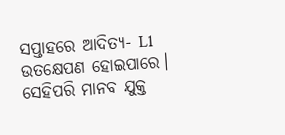ସପ୍ତାହରେ ଆଦିତ୍ୟ- L1 ଉତକ୍ଷେପଣ ହୋଇପାରେ। ସେହିପରି ମାନବ ଯୁକ୍ତ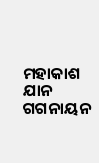ମହାକାଶ ଯାନ ଗଗନାୟନ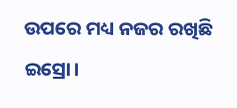ଉପରେ ମଧ୍ୟ ନଜର ରଖିଛି ଇସ୍ରୋ।